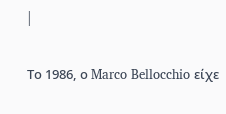|

Το 1986, ο Marco Bellocchio είχε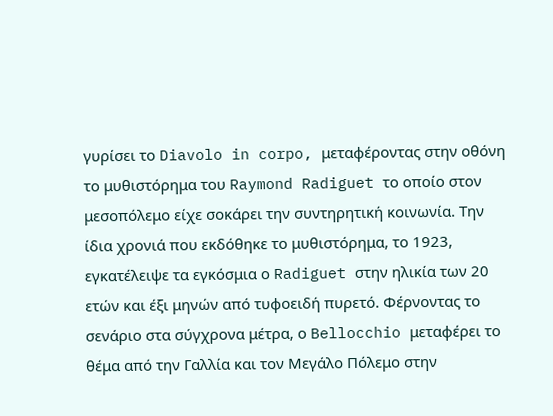γυρίσει το Diavolo in corpo, μεταφέροντας στην οθόνη το μυθιστόρημα του Raymond Radiguet το οποίο στον μεσοπόλεμο είχε σοκάρει την συντηρητική κοινωνία. Την ίδια χρονιά που εκδόθηκε το μυθιστόρημα, το 1923, εγκατέλειψε τα εγκόσμια ο Radiguet στην ηλικία των 20 ετών και έξι μηνών από τυφοειδή πυρετό. Φέρνοντας το σενάριο στα σύγχρονα μέτρα, ο Bellocchio μεταφέρει το θέμα από την Γαλλία και τον Μεγάλο Πόλεμο στην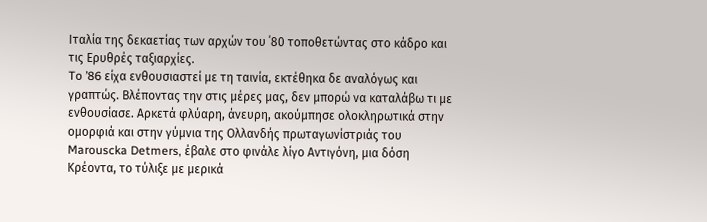Ιταλία της δεκαετίας των αρχών του ΄80 τοποθετώντας στο κάδρο και τις Ερυθρές ταξιαρχίες.
To ’86 είχα ενθουσιαστεί με τη ταινία, εκτέθηκα δε αναλόγως και γραπτώς. Βλέποντας την στις μέρες μας, δεν μπορώ να καταλάβω τι με ενθουσίασε. Αρκετά φλύαρη, άνευρη, ακούμπησε ολοκληρωτικά στην ομορφιά και στην γύμνια της Ολλανδής πρωταγωνίστριάς του Marouscka Detmers, έβαλε στο φινάλε λίγο Αντιγόνη, μια δόση Κρέοντα, το τύλιξε με μερικά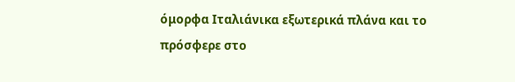όμορφα Ιταλιάνικα εξωτερικά πλάνα και το πρόσφερε στο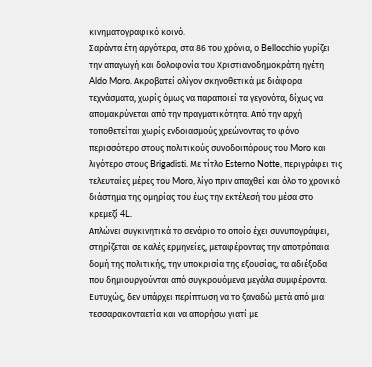κινηματογραφικό κοινό.
Σαράντα έτη αργότερα, στα 86 του χρόνια, ο Bellocchio γυρίζει την απαγωγή και δολοφονία του Χριστιανοδημοκράτη ηγέτη Aldo Moro. Ακροβατεί ολίγον σκηνοθετικά με διάφορα τεχνάσματα, χωρίς όμως να παραποιεί τα γεγονότα, δίχως να απομακρύνεται από την πραγματικότητα. Από την αρχή τοποθετείται χωρίς ενδοιασμούς χρεώνοντας το φόνο περισσότερο στους πολιτικούς συνοδοιπόρους του Moro και λιγότερο στους Brigadisti. Με τίτλο Esterno Notte, περιγράφει τις τελευταίες μέρες του Moro, λίγο πριν απαχθεί και όλο το χρονικό διάστημα της ομηρίας του έως την εκτέλεσή του μέσα στο κρεμεζί 4L.
Απλώνει συγκινητικά το σενάριο το οποίο έχει συνυπογράψει, στηρίζεται σε καλές ερμηνείες, μεταφέροντας την αποτρόπαια δομή της πολιτικής, την υποκρισία της εξουσίας, τα αδιέξοδα που δημιουργούνται από συγκρουόμενα μεγάλα συμφέροντα. Ευτυχώς, δεν υπάρχει περίπτωση να το ξαναδώ μετά από μια τεσσαρακονταετία και να απορήσω γιατί με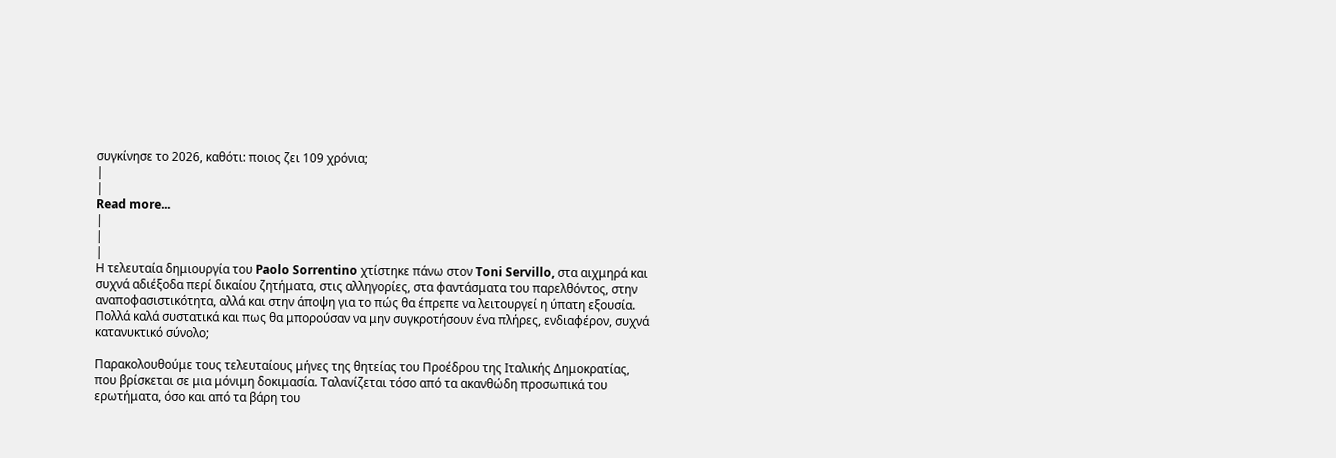συγκίνησε το 2026, καθότι: ποιος ζει 109 χρόνια;
|
|
Read more...
|
|
|
Η τελευταία δημιουργία του Paolo Sorrentino χτίστηκε πάνω στον Toni Servillo, στα αιχμηρά και συχνά αδιέξοδα περί δικαίου ζητήματα, στις αλληγορίες, στα φαντάσματα του παρελθόντος, στην αναποφασιστικότητα, αλλά και στην άποψη για το πώς θα έπρεπε να λειτουργεί η ύπατη εξουσία. Πολλά καλά συστατικά και πως θα μπορούσαν να μην συγκροτήσουν ένα πλήρες, ενδιαφέρον, συχνά κατανυκτικό σύνολο;

Παρακολουθούμε τους τελευταίους μήνες της θητείας του Προέδρου της Ιταλικής Δημοκρατίας, που βρίσκεται σε μια μόνιμη δοκιμασία. Ταλανίζεται τόσο από τα ακανθώδη προσωπικά του ερωτήματα, όσο και από τα βάρη του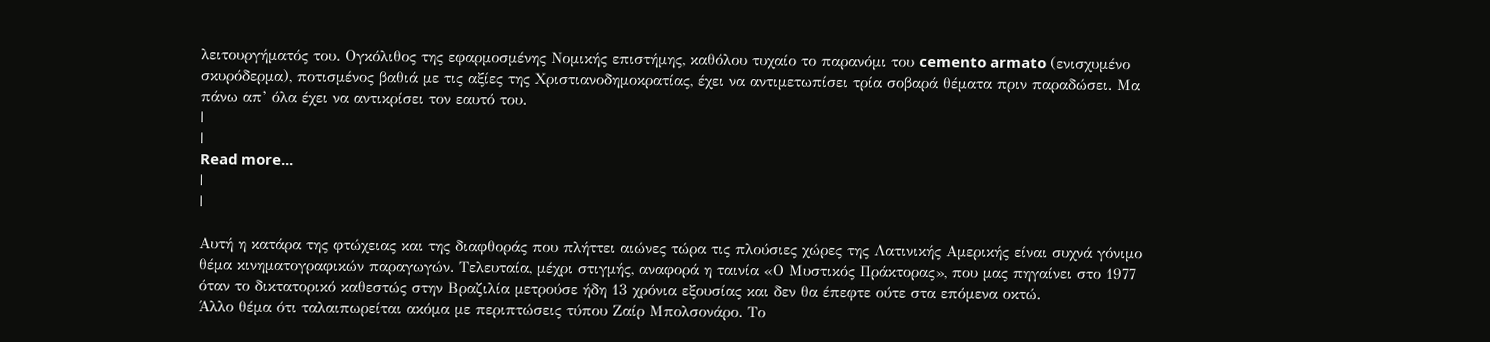λειτουργήματός του. Ογκόλιθος της εφαρμοσμένης Νομικής επιστήμης, καθόλου τυχαίο το παρανόμι του cemento armato (ενισχυμένο σκυρόδερμα), ποτισμένος βαθιά με τις αξίες της Χριστιανοδημοκρατίας, έχει να αντιμετωπίσει τρία σοβαρά θέματα πριν παραδώσει. Μα πάνω απ’ όλα έχει να αντικρίσει τον εαυτό του.
|
|
Read more...
|
|

Αυτή η κατάρα της φτώχειας και της διαφθοράς που πλήττει αιώνες τώρα τις πλούσιες χώρες της Λατινικής Αμερικής είναι συχνά γόνιμο θέμα κινηματογραφικών παραγωγών. Τελευταία, μέχρι στιγμής, αναφορά η ταινία «Ο Μυστικός Πράκτορας», που μας πηγαίνει στο 1977 όταν το δικτατορικό καθεστώς στην Βραζιλία μετρούσε ήδη 13 χρόνια εξουσίας και δεν θα έπεφτε ούτε στα επόμενα οκτώ.
Άλλο θέμα ότι ταλαιπωρείται ακόμα με περιπτώσεις τύπου Ζαίρ Μπολσονάρο. Το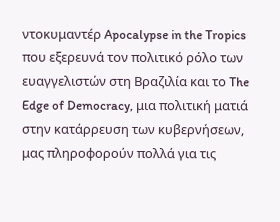ντοκυμαντέρ Apocalypse in the Tropics που εξερευνά τον πολιτικό ρόλο των ευαγγελιστών στη Βραζιλία και το The Edge of Democracy, μια πολιτική ματιά στην κατάρρευση των κυβερνήσεων, μας πληροφορούν πολλά για τις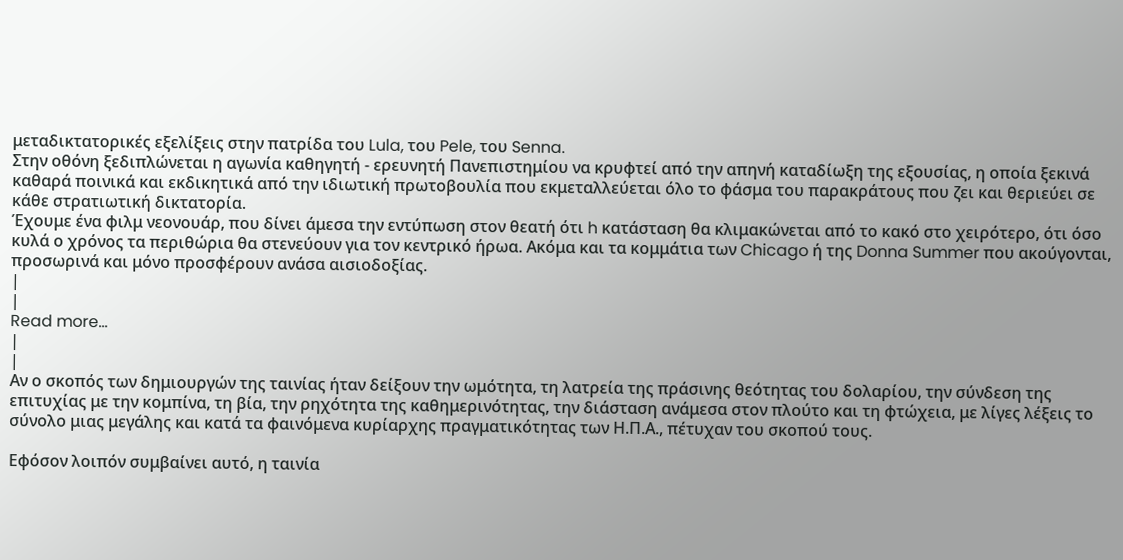μεταδικτατορικές εξελίξεις στην πατρίδα του Lula, του Pele, του Senna.
Στην οθόνη ξεδιπλώνεται η αγωνία καθηγητή - ερευνητή Πανεπιστημίου να κρυφτεί από την απηνή καταδίωξη της εξουσίας, η οποία ξεκινά καθαρά ποινικά και εκδικητικά από την ιδιωτική πρωτοβουλία που εκμεταλλεύεται όλο το φάσμα του παρακράτους που ζει και θεριεύει σε κάθε στρατιωτική δικτατορία.
Έχουμε ένα φιλμ νεονουάρ, που δίνει άμεσα την εντύπωση στον θεατή ότι h κατάσταση θα κλιμακώνεται από το κακό στο χειρότερο, ότι όσο κυλά ο χρόνος τα περιθώρια θα στενεύουν για τον κεντρικό ήρωα. Ακόμα και τα κομμάτια των Chicago ή της Donna Summer που ακούγονται, προσωρινά και μόνο προσφέρουν ανάσα αισιοδοξίας.
|
|
Read more...
|
|
Αν ο σκοπός των δημιουργών της ταινίας ήταν δείξουν την ωμότητα, τη λατρεία της πράσινης θεότητας του δολαρίου, την σύνδεση της επιτυχίας με την κομπίνα, τη βία, την ρηχότητα της καθημερινότητας, την διάσταση ανάμεσα στον πλούτο και τη φτώχεια, με λίγες λέξεις το σύνολο μιας μεγάλης και κατά τα φαινόμενα κυρίαρχης πραγματικότητας των Η.Π.Α., πέτυχαν του σκοπού τους.

Εφόσον λοιπόν συμβαίνει αυτό, η ταινία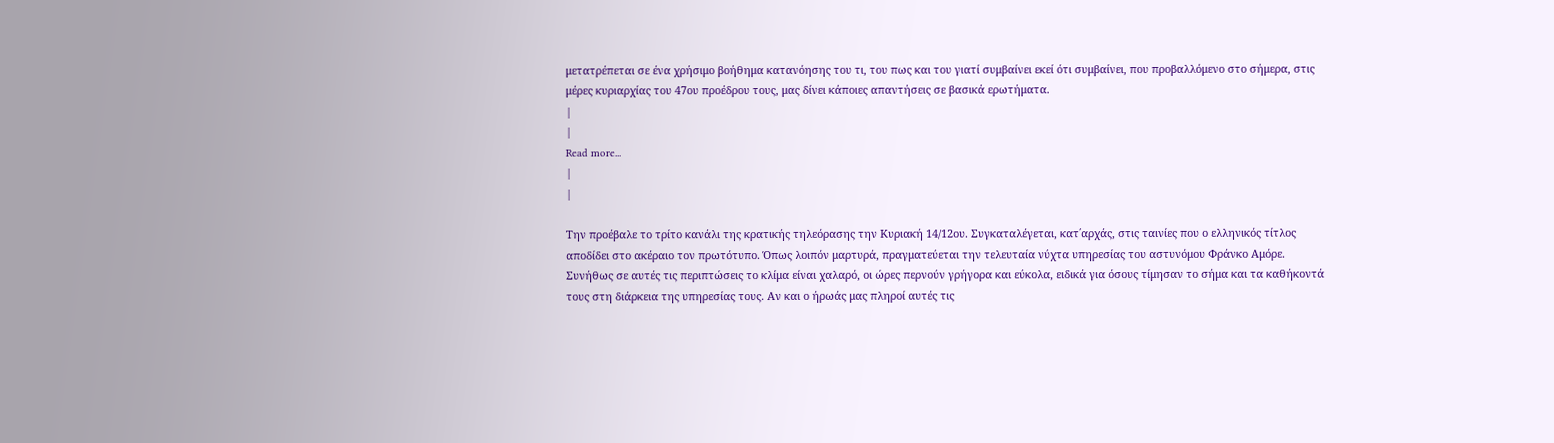μετατρέπεται σε ένα χρήσιμο βοήθημα κατανόησης του τι, του πως και του γιατί συμβαίνει εκεί ότι συμβαίνει, που προβαλλόμενο στο σήμερα, στις μέρες κυριαρχίας του 47ου προέδρου τους, μας δίνει κάποιες απαντήσεις σε βασικά ερωτήματα.
|
|
Read more...
|
|

Την προέβαλε το τρίτο κανάλι της κρατικής τηλεόρασης την Κυριακή 14/12ου. Συγκαταλέγεται, κατ΄αρχάς, στις ταινίες που ο ελληνικός τίτλος αποδίδει στο ακέραιο τον πρωτότυπο. Όπως λοιπόν μαρτυρά, πραγματεύεται την τελευταία νύχτα υπηρεσίας του αστυνόμου Φράνκο Αμόρε.
Συνήθως σε αυτές τις περιπτώσεις το κλίμα είναι χαλαρό, οι ώρες περνούν γρήγορα και εύκολα, ειδικά για όσους τίμησαν το σήμα και τα καθήκοντά τους στη διάρκεια της υπηρεσίας τους. Αν και ο ήρωάς μας πληροί αυτές τις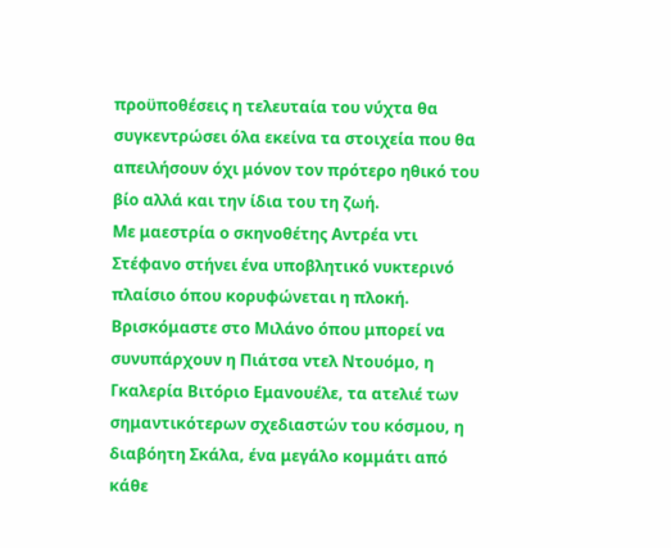προϋποθέσεις η τελευταία του νύχτα θα συγκεντρώσει όλα εκείνα τα στοιχεία που θα απειλήσουν όχι μόνον τον πρότερο ηθικό του βίο αλλά και την ίδια του τη ζωή.
Με μαεστρία ο σκηνοθέτης Αντρέα ντι Στέφανο στήνει ένα υποβλητικό νυκτερινό πλαίσιο όπου κορυφώνεται η πλοκή. Βρισκόμαστε στο Μιλάνο όπου μπορεί να συνυπάρχουν η Πιάτσα ντελ Ντουόμο, η Γκαλερία Βιτόριο Εμανουέλε, τα ατελιέ των σημαντικότερων σχεδιαστών του κόσμου, η διαβόητη Σκάλα, ένα μεγάλο κομμάτι από κάθε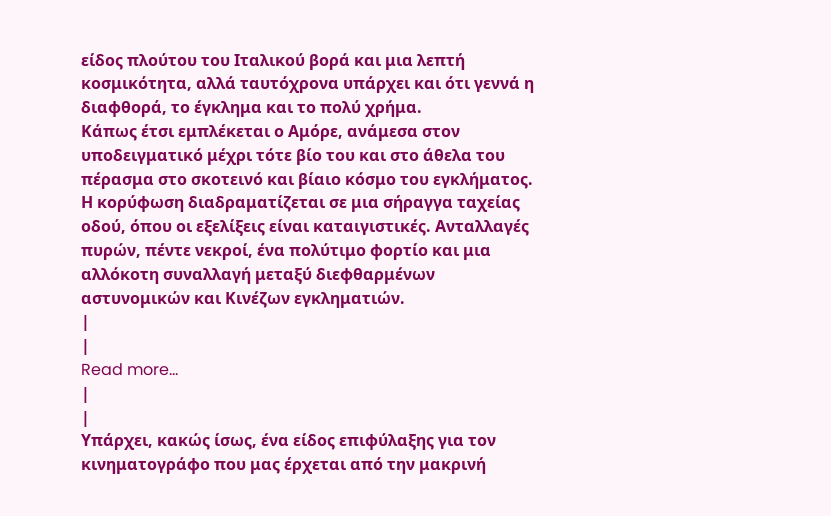είδος πλούτου του Ιταλικού βορά και μια λεπτή κοσμικότητα, αλλά ταυτόχρονα υπάρχει και ότι γεννά η διαφθορά, το έγκλημα και το πολύ χρήμα.
Κάπως έτσι εμπλέκεται ο Αμόρε, ανάμεσα στον υποδειγματικό μέχρι τότε βίο του και στο άθελα του πέρασμα στο σκοτεινό και βίαιο κόσμο του εγκλήματος. Η κορύφωση διαδραματίζεται σε μια σήραγγα ταχείας οδού, όπου οι εξελίξεις είναι καταιγιστικές. Ανταλλαγές πυρών, πέντε νεκροί, ένα πολύτιμο φορτίο και μια αλλόκοτη συναλλαγή μεταξύ διεφθαρμένων αστυνομικών και Κινέζων εγκληματιών.
|
|
Read more...
|
|
Υπάρχει, κακώς ίσως, ένα είδος επιφύλαξης για τον κινηματογράφο που μας έρχεται από την μακρινή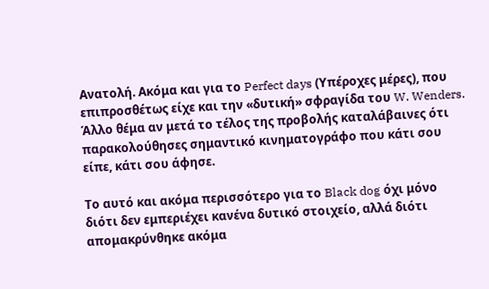Ανατολή. Ακόμα και για το Perfect days (Υπέροχες μέρες), που επιπροσθέτως είχε και την «δυτική» σφραγίδα του W. Wenders. Άλλο θέμα αν μετά το τέλος της προβολής καταλάβαινες ότι παρακολούθησες σημαντικό κινηματογράφο που κάτι σου είπε, κάτι σου άφησε.

Το αυτό και ακόμα περισσότερο για το Black dog όχι μόνο διότι δεν εμπεριέχει κανένα δυτικό στοιχείο, αλλά διότι απομακρύνθηκε ακόμα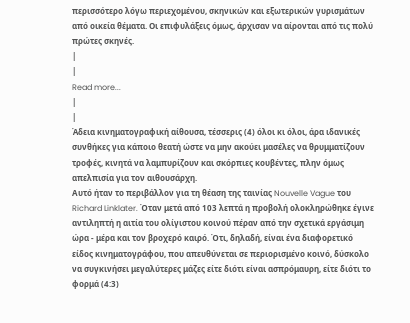περισσότερο λόγω περιεχομένου, σκηνικών και εξωτερικών γυρισμάτων από οικεία θέματα. Οι επιφυλάξεις όμως, άρχισαν να αίρονται από τις πολύ πρώτες σκηνές.
|
|
Read more...
|
|
Άδεια κινηματογραφική αίθουσα, τέσσερις (4) όλοι κι όλοι, άρα ιδανικές συνθήκες για κάποιο θεατή ώστε να μην ακούει μασέλες να θρυμματίζουν τροφές, κινητά να λαμπυρίζουν και σκόρπιες κουβέντες, πλην όμως απελπισία για τον αιθουσάρχη.
Αυτό ήταν το περιβάλλον για τη θέαση της ταινίας Nouvelle Vague του Richard Linklater. Όταν μετά από 103 λεπτά η προβολή ολοκληρώθηκε έγινε αντιληπτή η αιτία του ολίγιστου κοινού πέραν από την σχετικά εργάσιμη ώρα - μέρα και τον βροχερό καιρό. Ότι, δηλαδή, είναι ένα διαφορετικό είδος κινηματογράφου, που απευθύνεται σε περιορισμένο κοινό, δύσκολο να συγκινήσει μεγαλύτερες μάζες είτε διότι είναι ασπρόμαυρη, είτε διότι το φορμά (4:3)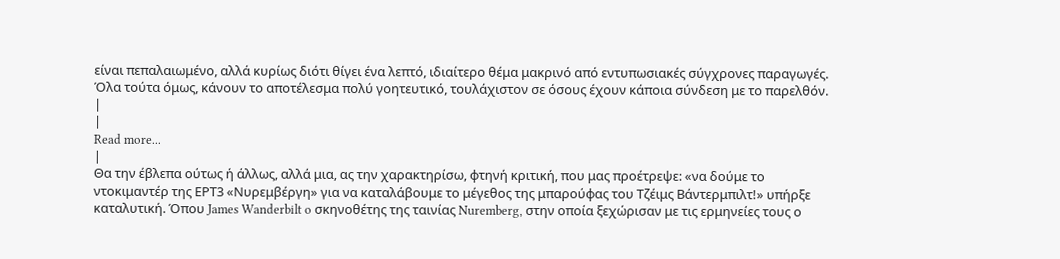είναι πεπαλαιωμένο, αλλά κυρίως διότι θίγει ένα λεπτό, ιδιαίτερο θέμα μακρινό από εντυπωσιακές σύγχρονες παραγωγές. Όλα τούτα όμως, κάνουν το αποτέλεσμα πολύ γοητευτικό, τουλάχιστον σε όσους έχουν κάποια σύνδεση με το παρελθόν.
|
|
Read more...
|
Θα την έβλεπα ούτως ή άλλως, αλλά μια, ας την χαρακτηρίσω, φτηνή κριτική, που μας προέτρεψε: «να δούμε το ντοκιμαντέρ της ΕΡΤ3 «Νυρεμβέργη» για να καταλάβουμε το μέγεθος της μπαρούφας του Τζέιμς Βάντερμπιλτ!» υπήρξε καταλυτική. Όπου James Wanderbilt o σκηνοθέτης της ταινίας Nuremberg, στην οποία ξεχώρισαν με τις ερμηνείες τους ο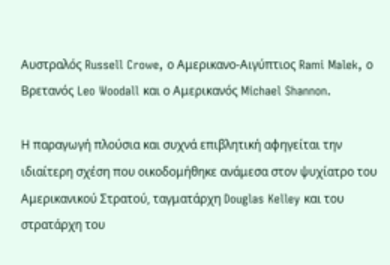Αυστραλός Russell Crowe, ο Αμερικανο-Aιγύπτιος Rami Malek, ο Βρετανός Leo Woodall και ο Αμερικανός Michael Shannon.

Η παραγωγή πλούσια και συχνά επιβλητική αφηγείται την ιδιαίτερη σχέση που οικοδομήθηκε ανάμεσα στον ψυχίατρο του Αμερικανικού Στρατού, ταγματάρχη Douglas Kelley και του στρατάρχη του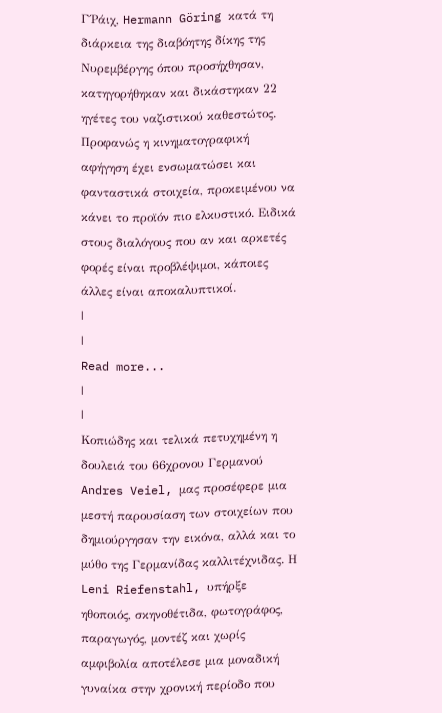Γ΄Ράιχ, Hermann Göring κατά τη διάρκεια της διαβόητης δίκης της Νυρεμβέργης όπου προσήχθησαν, κατηγορήθηκαν και δικάστηκαν 22 ηγέτες του ναζιστικού καθεστώτος. Προφανώς η κινηματογραφική αφήγηση έχει ενσωματώσει και φανταστικά στοιχεία, προκειμένου να κάνει το προϊόν πιο ελκυστικό. Ειδικά στους διαλόγους που αν και αρκετές φορές είναι προβλέψιμοι, κάποιες άλλες είναι αποκαλυπτικοί.
|
|
Read more...
|
|
Κοπιώδης και τελικά πετυχημένη η δουλειά του 66χρονου Γερμανού Andres Veiel, μας προσέφερε μια μεστή παρουσίαση των στοιχείων που δημιούργησαν την εικόνα, αλλά και το μύθο της Γερμανίδας καλλιτέχνιδας. Η Leni Riefenstahl, υπήρξε ηθοποιός, σκηνοθέτιδα, φωτογράφος, παραγωγός, μοντέζ και χωρίς αμφιβολία αποτέλεσε μια μοναδική γυναίκα στην χρονική περίοδο που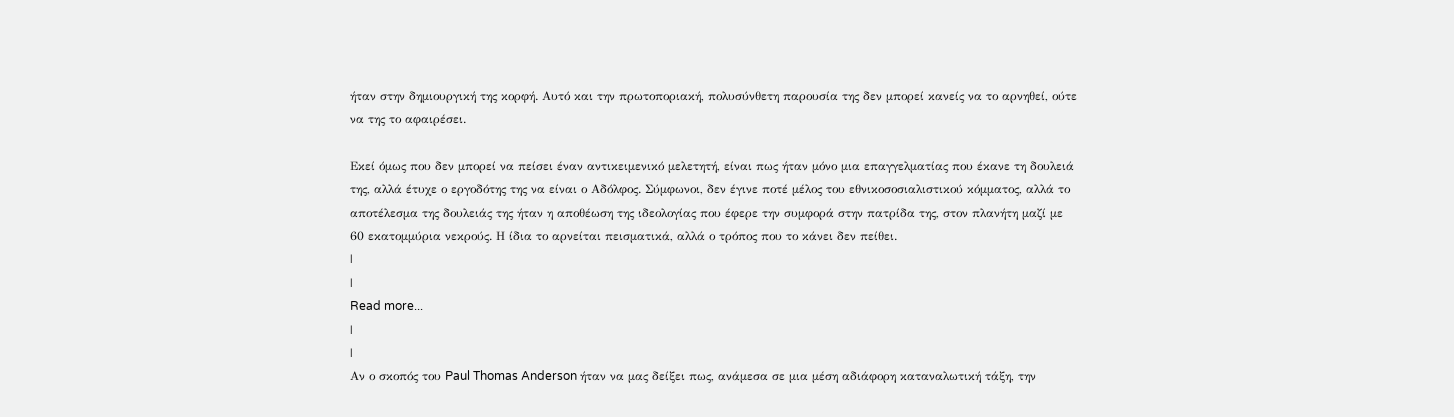ήταν στην δημιουργική της κορφή. Αυτό και την πρωτοποριακή, πολυσύνθετη παρουσία της δεν μπορεί κανείς να το αρνηθεί, ούτε να της το αφαιρέσει.

Εκεί όμως που δεν μπορεί να πείσει έναν αντικειμενικό μελετητή, είναι πως ήταν μόνο μια επαγγελματίας που έκανε τη δουλειά της, αλλά έτυχε ο εργοδότης της να είναι ο Αδόλφος. Σύμφωνοι, δεν έγινε ποτέ μέλος του εθνικοσοσιαλιστικού κόμματος, αλλά το αποτέλεσμα της δουλειάς της ήταν η αποθέωση της ιδεολογίας που έφερε την συμφορά στην πατρίδα της, στον πλανήτη μαζί με 60 εκατομμύρια νεκρούς. Η ίδια το αρνείται πεισματικά, αλλά ο τρόπος που το κάνει δεν πείθει.
|
|
Read more...
|
|
Αν ο σκοπός του Paul Thomas Anderson ήταν να μας δείξει πως, ανάμεσα σε μια μέση αδιάφορη καταναλωτική τάξη, την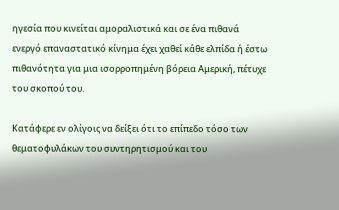ηγεσία που κινείται αμοραλιστικά και σε ένα πιθανά ενεργό επαναστατικό κίνημα έχει χαθεί κάθε ελπίδα ή έστω πιθανότητα για μια ισορροπημένη βόρεια Αμερική, πέτυχε του σκοπού του.

Κατάφερε εν ολίγοις να δείξει ότι το επίπεδο τόσο των θεματοφυλάκων του συντηρητισμού και του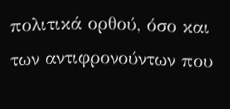πολιτικά ορθού, όσο και των αντιφρονούντων που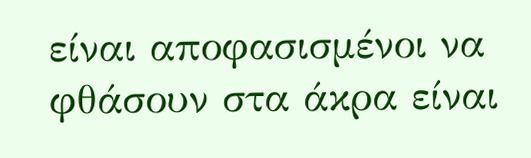είναι αποφασισμένοι να φθάσουν στα άκρα είναι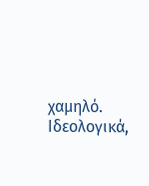χαμηλό. Ιδεολογικά,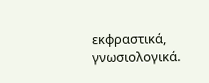εκφραστικά, γνωσιολογικά.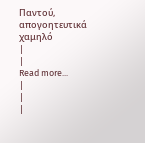Παντού, απογοητευτικά χαμηλό
|
|
Read more...
|
|
|